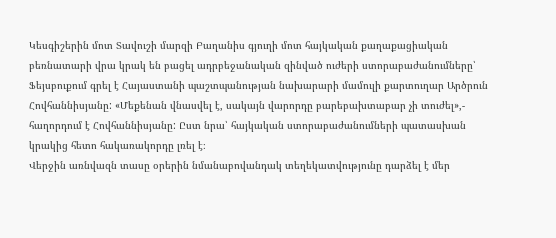Կեսգիշերին մոտ Տավուշի մարզի Բաղանիս գյուղի մոտ հայկական քաղաքացիական բեռնատարի վրա կրակ են բացել ադրբեջանական զինված ուժերի ստորաբաժանումները՝ Ֆեյսբուքում գրել է Հայաստանի պաշտպանության նախարարի մամուլի քարտուղար Արծրուն Հովհաննիսյանը: «Մեքենան վնասվել է, սակայն վարորդը բարեբախտաբար չի տուժել»,- հաղորդում է Հովհաննիսյանը: Ըստ նրա՝ հայկական ստորաբաժանումների պատասխան կրակից հետո հակառակորդը լռել է։
Վերջին առնվազն տասը օրերին նմանաբովանդակ տեղեկատվությունը դարձել է մեր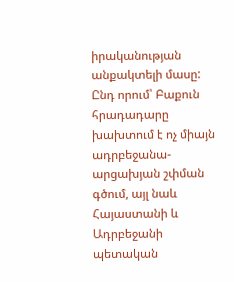իրականության անքակտելի մասը: Ընդ որում՝ Բաքուն հրադադարը խախտում է ոչ միայն ադրբեջանա-արցախյան շփման գծում, այլ նաև Հայաստանի և Ադրբեջանի պետական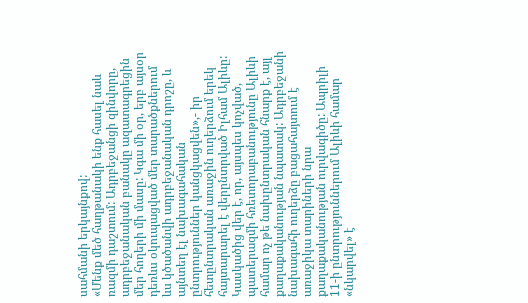սահմանի երկայնքով:
«Մենք մեծ հաղթանակի ենք հասել նաև ռազմի դաշտում: Ադրբեջանցի զինվորը, ադրբեջանական բանակը ազատագրեցին մեր հողերի մի մասը: Կգա մի օր, երբ այսօր դեռևս օկուպացված մեր տարածքներում ևս կծածանվի ադրբեջանական դրոշը, և այնտեղ էլ նախագահական ընտրություններ կանցկացվեն»,- իր հետընտրական առաջին ուղերձում երեկ հայտարարել է վերընտրված Իլհամ Ալիևը:
Կասկածից վեր է, որ, այսպես կոչված, պատերազմի հռետորաբանությունը Ալիևի համար ոչ թե նախընտրական հնարք է, այլ քաղաքականության նպատակ: Ադրբեջանի նախագահի ուղերձը բացահայտում է առաջիկա տարիների նրա քաղաքականության ուրվագիծը: Ապրիլի 11-ի ընտրություններում Ալիևի համար «նկարվել» է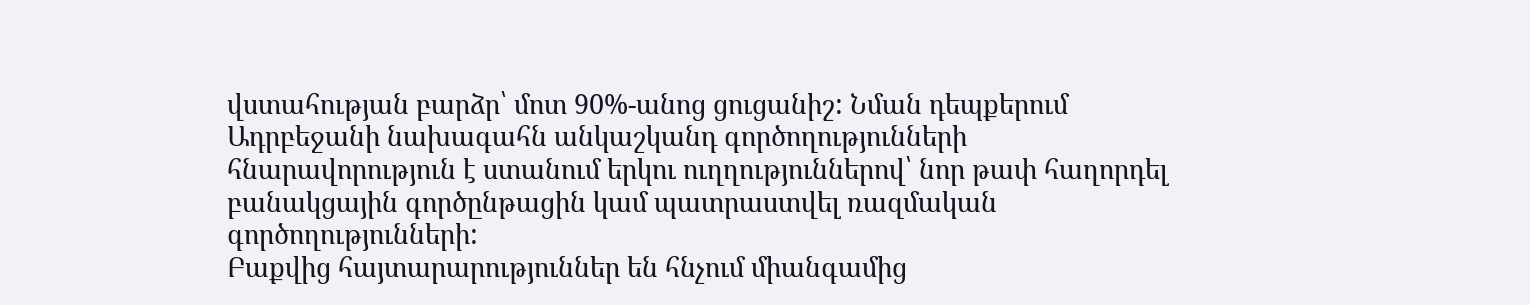վստահության բարձր՝ մոտ 90%-անոց ցուցանիշ: Նման դեպքերում Ադրբեջանի նախագահն անկաշկանդ գործողությունների հնարավորություն է ստանում երկու ուղղություններով՝ նոր թափ հաղորդել բանակցային գործընթացին կամ պատրաստվել ռազմական գործողությունների:
Բաքվից հայտարարություններ են հնչում միանգամից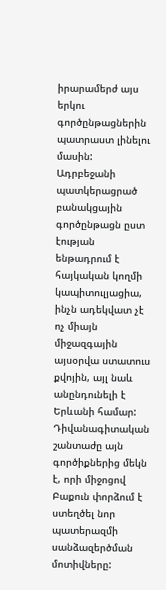իրարամերժ այս երկու գործընթացներին պատրաստ լինելու մասին: Ադրբեջանի պատկերացրած բանակցային գործընթացն ըստ էության ենթադրում է հայկական կողմի կապիտուլյացիա, ինչն ադեկվատ չէ ոչ միայն միջազգային այսօրվա ստատուս քվոյին, այլ նաև անընդունելի է Երևանի համար:
Դիվանագիտական շանտաժը այն գործիքներից մեկն է, որի միջոցով Բաքուն փորձում է ստեղծել նոր պատերազմի սանձազերծման մոտիվները: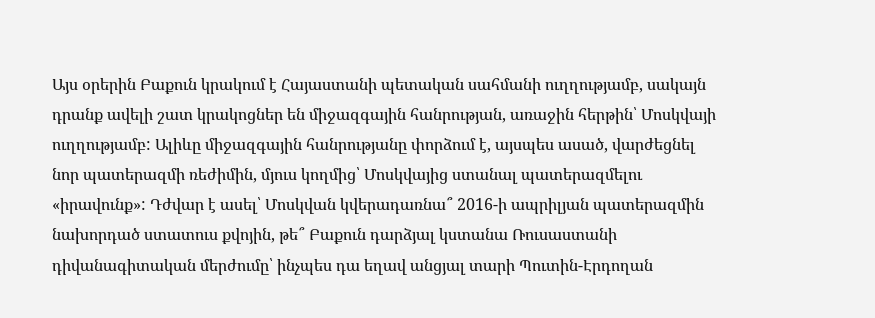Այս օրերին Բաքուն կրակում է Հայաստանի պետական սահմանի ուղղությամբ, սակայն դրանք ավելի շատ կրակոցներ են միջազգային հանրության, առաջին հերթին՝ Մոսկվայի ուղղությամբ: Ալիևը միջազգային հանրությանը փորձում է, այսպես ասած, վարժեցնել նոր պատերազմի ռեժիմին, մյուս կողմից՝ Մոսկվայից ստանալ պատերազմելու «իրավունք»: Դժվար է ասել՝ Մոսկվան կվերադառնա՞ 2016-ի ապրիլյան պատերազմին նախորդած ստատուս քվոյին, թե՞ Բաքուն դարձյալ կստանա Ռուսաստանի դիվանագիտական մերժումը՝ ինչպես դա եղավ անցյալ տարի Պուտին-Էրդողան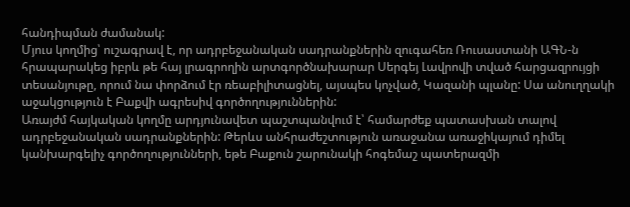հանդիպման ժամանակ:
Մյուս կողմից՝ ուշագրավ է, որ ադրբեջանական սադրանքներին զուգահեռ Ռուսաստանի ԱԳՆ-ն հրապարակեց իբրև թե հայ լրագրողին արտգործնախարար Սերգեյ Լավրովի տված հարցազրույցի տեսանյութը, որում նա փորձում էր ռեաբիլիտացնել, այսպես կոչված, Կազանի պլանը: Սա անուղղակի աջակցություն է Բաքվի ագրեսիվ գործողություններին:
Առայժմ հայկական կողմը արդյունավետ պաշտպանվում է՝ համարժեք պատասխան տալով ադրբեջանական սադրանքներին: Թերևս անհրաժեշտություն առաջանա առաջիկայում դիմել կանխարգելիչ գործողությունների, եթե Բաքուն շարունակի հոգեմաշ պատերազմի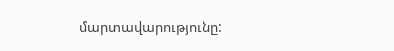մարտավարությունը: